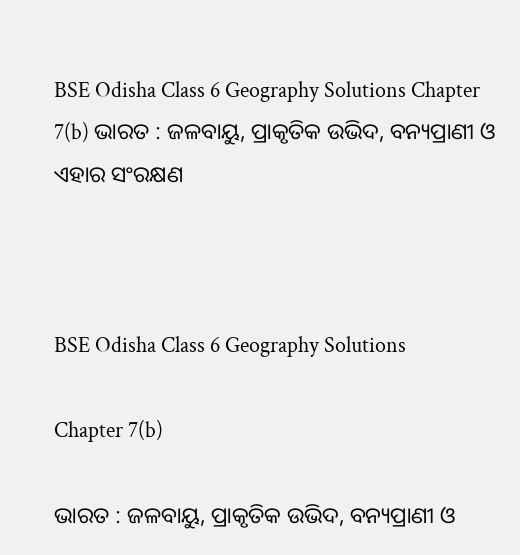BSE Odisha Class 6 Geography Solutions Chapter 7(b) ଭାରତ : ଜଳବାୟୁ, ପ୍ରାକୃତିକ ଉଭିଦ, ବନ୍ୟପ୍ରାଣୀ ଓ ଏହାର ସଂରକ୍ଷଣ



BSE Odisha Class 6 Geography Solutions

Chapter 7(b)

ଭାରତ : ଜଳବାୟୁ, ପ୍ରାକୃତିକ ଉଭିଦ, ବନ୍ୟପ୍ରାଣୀ ଓ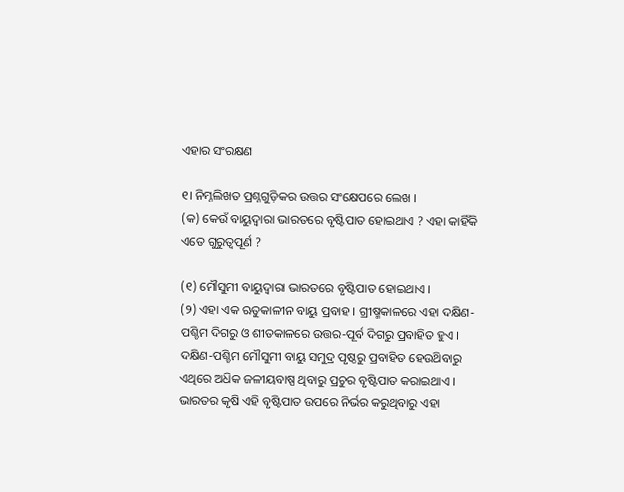ଏହାର ସଂରକ୍ଷଣ

୧। ନିମ୍ନଲିଖତ ପ୍ରଶ୍ନଗୁଡ଼ିକର ଉତ୍ତର ସଂକ୍ଷେପରେ ଲେଖ ।
(କ) କେଉଁ ବାୟୁଦ୍ୱାରା ଭାରତରେ ବୃଷ୍ଟିପାତ ହୋଇଥାଏ ? ଏହା କାହିଁକି ଏତେ ଗୁରୁତ୍ବପୂର୍ଣ ?

(୧) ମୌସୁମୀ ବାୟୁଦ୍ୱାରା ଭାରତରେ ବୃଷ୍ଟିପାତ ହୋଇଥାଏ ।
(୨) ଏହା ଏକ ଋତୁକାଳୀନ ବାୟୁ ପ୍ରବାହ । ଗ୍ରୀଷ୍ମକାଳରେ ଏହା ଦକ୍ଷିଣ-ପଶ୍ଚିମ ଦିଗରୁ ଓ ଶୀତକାଳରେ ଉତ୍ତର-ପୂର୍ବ ଦିଗରୁ ପ୍ରବାହିତ ହୁଏ । ଦକ୍ଷିଣ-ପଶ୍ଚିମ ମୌସୁମୀ ବାୟୁ ସମୁଦ୍ର ପୃଷ୍ଠରୁ ପ୍ରବାହିତ ହେଉଥ‌ିବାରୁ ଏଥିରେ ଅଧ‌ିକ ଜଳୀୟବାଷ୍ପ ଥିବାରୁ ପ୍ରଚୁର ବୃଷ୍ଟିପାତ କରାଇଥାଏ । ଭାରତର କୃଷି ଏହି ବୃଷ୍ଟିପାତ ଉପରେ ନିର୍ଭର କରୁଥିବାରୁ ଏହା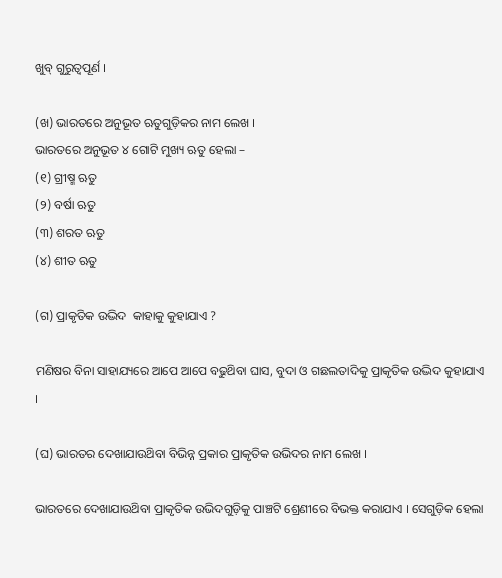ଖୁବ୍ ଗୁରୁତ୍ବପୂର୍ଣ ।

(ଖ) ଭାରତରେ ଅନୁଭୂତ ଋତୁଗୁଡ଼ିକର ନାମ ଲେଖ ।
ଭାରତରେ ଅନୁଭୂତ ୪ ଗୋଟି ମୁଖ୍ୟ ଋତୁ ହେଲା –
(୧) ଗ୍ରୀଷ୍ମ ଋତୁ
(୨) ବର୍ଷା ଋତୁ
(୩) ଶରତ ଋତୁ
(୪) ଶୀତ ଋତୁ

(ଗ) ପ୍ରାକୃତିକ ଉଦ୍ଭିଦ  କାହାକୁ କୁହାଯାଏ ?

ମଣିଷର ବିନା ସାହାଯ୍ୟରେ ଆପେ ଆପେ ବଢୁଥ‌ିବା ଘାସ, ବୁଦା ଓ ଗଛଲତାଦିକୁ ପ୍ରାକୃତିକ ଉଦ୍ଭିଦ କୁହାଯାଏ ।

(ଘ) ଭାରତର ଦେଖାଯାଉଥ‌ିବା ବିଭିନ୍ନ ପ୍ରକାର ପ୍ରାକୃତିକ ଉଭିଦର ନାମ ଲେଖ ।

ଭାରତରେ ଦେଖାଯାଉଥ‌ିବା ପ୍ରାକୃତିକ ଉଭିଦଗୁଡ଼ିକୁ ପାଞ୍ଚଟି ଶ୍ରେଣୀରେ ବିଭକ୍ତ କରାଯାଏ । ସେଗୁଡ଼ିକ ହେଲା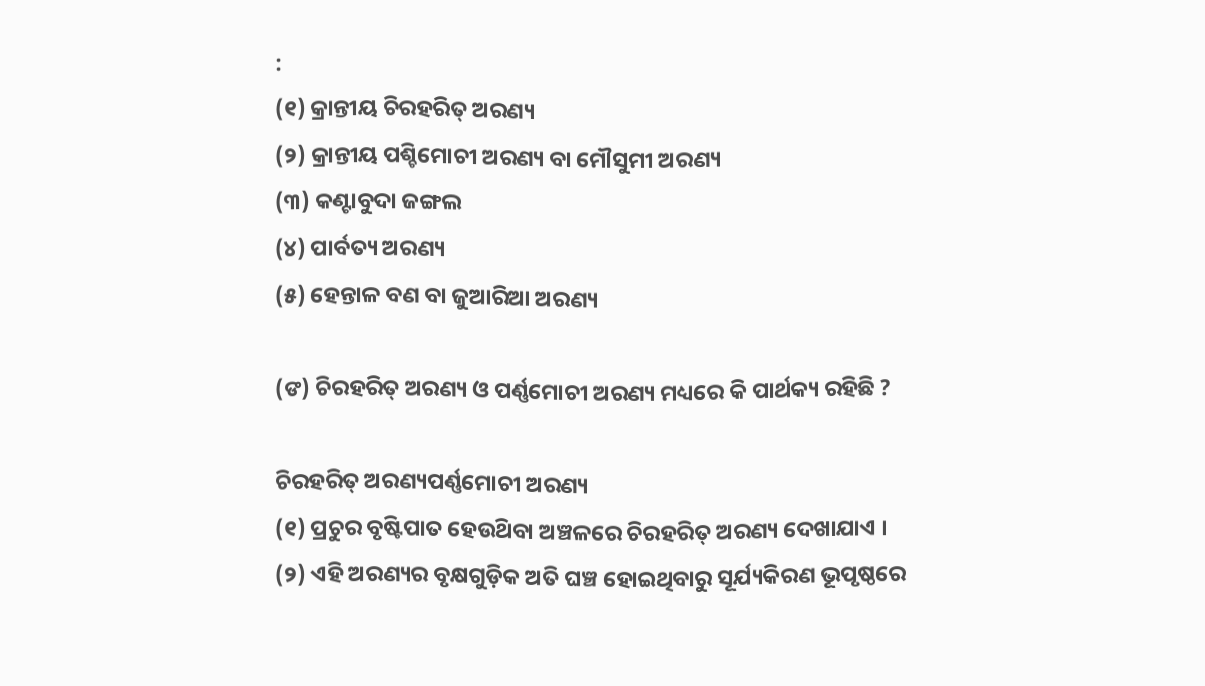:
(୧) କ୍ରାନ୍ତୀୟ ଚିରହରିତ୍‌ ଅରଣ୍ୟ
(୨) କ୍ରାନ୍ତୀୟ ପଶ୍ଚିମୋଚୀ ଅରଣ୍ୟ ବା ମୌସୁମୀ ଅରଣ୍ୟ
(୩) କଣ୍ଟାବୁଦା ଜଙ୍ଗଲ
(୪) ପାର୍ବତ୍ୟ ଅରଣ୍ୟ
(୫) ହେନ୍ତାଳ ବଣ ବା ଜୁଆରିଆ ଅରଣ୍ୟ

(ଙ) ଚିରହରିତ୍‌ ଅରଣ୍ୟ ଓ ପର୍ଣ୍ଣମୋଚୀ ଅରଣ୍ୟ ମଧ୍ୟରେ କି ପାର୍ଥକ୍ୟ ରହିଛି ?

ଚିରହରିତ୍‌ ଅରଣ୍ୟପର୍ଣ୍ଣମୋଚୀ ଅରଣ୍ୟ
(୧) ପ୍ରଚୁର ବୃଷ୍ଟିପାତ ହେଉଥ‌ିବା ଅଞ୍ଚଳରେ ଚିରହରିତ୍‌ ଅରଣ୍ୟ ଦେଖାଯାଏ ।
(୨) ଏହି ଅରଣ୍ୟର ବୃକ୍ଷଗୁଡ଼ିକ ଅତି ଘଞ୍ଚ ହୋଇଥିବାରୁ ସୂର୍ଯ୍ୟକିରଣ ଭୂପୃଷ୍ଠରେ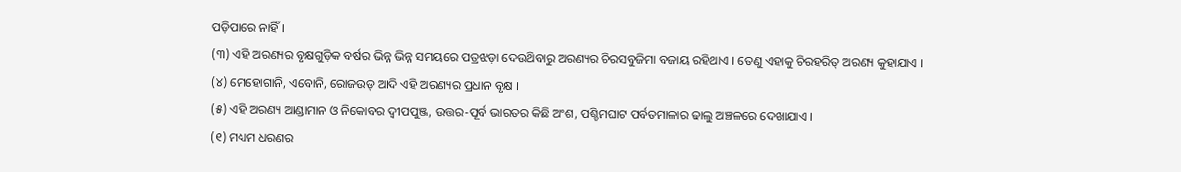ପଡ଼ିପାରେ ନାହିଁ ।
(୩) ଏହି ଅରଣ୍ୟର ବୃକ୍ଷଗୁଡ଼ିକ ବର୍ଷର ଭିନ୍ନ ଭିନ୍ନ ସମୟରେ ପତ୍ରଝଡ଼ା ଦେଉଥ‌ିବାରୁ ଅରଣ୍ୟର ଚିରସବୁଜିମା ବଜାୟ ରହିଥାଏ । ତେଣୁ ଏହାକୁ ଚିରହରିତ୍‌ ଅରଣ୍ୟ କୁହାଯାଏ ।
(୪) ମେହୋଗାନି, ଏବୋନି, ରୋଜଉଡ୍ ଆଦି ଏହି ଅରଣ୍ୟର ପ୍ରଧାନ ବୃକ୍ଷ ।
(୫) ଏହି ଅରଣ୍ୟ ଆଣ୍ଡାମାନ ଓ ନିକୋବର ଦ୍ଵୀପପୁଞ୍ଜ, ଉତ୍ତର-ପୂର୍ବ ଭାରତର କିଛି ଅଂଶ, ପଶ୍ଚିମଘାଟ ପର୍ବତମାଳାର ଢାଲୁ ଅଞ୍ଚଳରେ ଦେଖାଯାଏ ।
(୧) ମଧ୍ୟମ ଧରଣର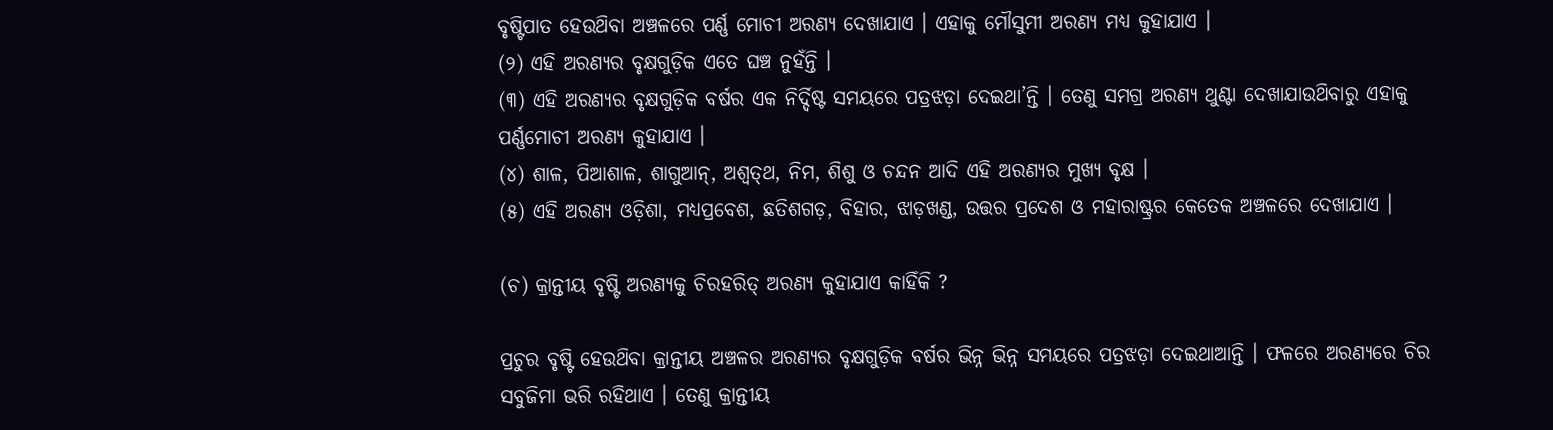ବୃଷ୍ଟିପାତ ହେଉଥ‌ିବା ଅଞ୍ଚଳରେ ପର୍ଣ୍ଣ ମୋଚୀ ଅରଣ୍ୟ ଦେଖାଯାଏ । ଏହାକୁ ମୌସୁମୀ ଅରଣ୍ୟ ମଧ୍ୟ କୁହାଯାଏ ।
(୨) ଏହି ଅରଣ୍ୟର ବୃକ୍ଷଗୁଡ଼ିକ ଏତେ ଘଞ୍ଚ ନୁହଁନ୍ତି ।
(୩) ଏହି ଅରଣ୍ୟର ବୃକ୍ଷଗୁଡ଼ିକ ବର୍ଷର ଏକ ନିର୍ଦ୍ଦିଷ୍ଟ ସମୟରେ ପତ୍ରଝଡ଼ା ଦେଇଥା’ନ୍ତି । ତେଣୁ ସମଗ୍ର ଅରଣ୍ୟ ଥୁଣ୍ଟା ଦେଖାଯାଉଥ‌ିବାରୁ ଏହାକୁ ପର୍ଣ୍ଣମୋଚୀ ଅରଣ୍ୟ କୁହାଯାଏ ।
(୪) ଶାଳ, ପିଆଶାଳ, ଶାଗୁଆନ୍, ଅଶ୍ୱତ୍‌ଥ, ନିମ, ଶିଶୁ ଓ ଚନ୍ଦନ ଆଦି ଏହି ଅରଣ୍ୟର ମୁଖ୍ୟ ବୃକ୍ଷ ।
(୫) ଏହି ଅରଣ୍ୟ ଓଡ଼ିଶା, ମଧ୍ୟପ୍ରବେଶ, ଛତିଶଗଡ଼, ବିହାର, ଝାଡ଼ଖଣ୍ଡ, ଉତ୍ତର ପ୍ରଦେଶ ଓ ମହାରାଷ୍ଟ୍ରର କେତେକ ଅଞ୍ଚଳରେ ଦେଖାଯାଏ ।

(ଚ) କ୍ରାନ୍ତୀୟ ବୃଷ୍ଟି ଅରଣ୍ୟକୁ ଚିରହରିତ୍‌ ଅରଣ୍ୟ କୁହାଯାଏ କାହିଁକି ?

ପ୍ରଚୁର ବୃଷ୍ଟି ହେଉଥ‌ିବା କ୍ରାନ୍ତୀୟ ଅଞ୍ଚଳର ଅରଣ୍ୟର ବୃକ୍ଷଗୁଡ଼ିକ ବର୍ଷର ଭିନ୍ନ ଭିନ୍ନ ସମୟରେ ପତ୍ରଝଡ଼ା ଦେଇଥାଆନ୍ତି । ଫଳରେ ଅରଣ୍ୟରେ ଚିର ସବୁଜିମା ଭରି ରହିଥାଏ । ତେଣୁ କ୍ରାନ୍ତୀୟ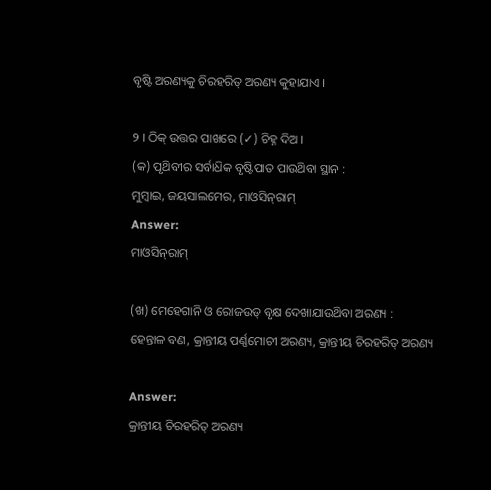ବୃଷ୍ଟି ଅରଣ୍ୟକୁ ଚିରହରିତ୍‌ ଅରଣ୍ୟ କୁହାଯାଏ ।

୨ । ଠିକ୍ ଉତ୍ତର ପାଖରେ (✓) ଚିହ୍ନ ଦିଅ ।
(କ) ପୃଥ‌ିବୀର ସର୍ବାଧ‌ିକ ବୃଷ୍ଟିପାତ ପାଉଥ‌ିବା ସ୍ଥାନ :
ମୁମ୍ବାଇ, ଜୟସାଲମେର, ମାଓସିନ୍‌ରାମ୍
Answer:
ମାଓସିନ୍‌ରାମ୍

(ଖ) ମେହେଗାନି ଓ ରୋଜଉଡ୍ ବୃକ୍ଷ ଦେଖାଯାଉଥ‌ିବା ଅରଣ୍ୟ :
ହେନ୍ତାଳ ବଣ, କ୍ରାନ୍ତୀୟ ପର୍ଣ୍ଣମୋଚୀ ଅରଣ୍ୟ, କ୍ରାନ୍ତୀୟ ଚିରହରିତ୍‌ ଅରଣ୍ୟ

Answer:
କ୍ରାନ୍ତୀୟ ଚିରହରିତ୍‌ ଅରଣ୍ୟ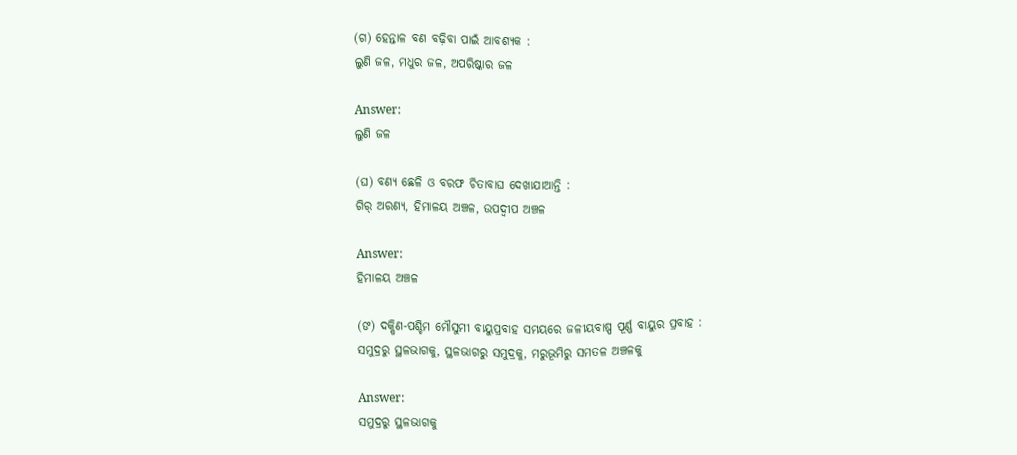(ଗ) ହେନ୍ତାଳ ବଣ ବଢ଼ିବା ପାଇଁ ଆବଶ୍ୟକ :
ଲୁଣି ଜଳ, ମଧୁର ଜଳ, ଅପରିଷ୍କାର ଜଳ

Answer:
ଲୁଣି ଜଳ

(ଘ) ବଣ୍ୟ ଛେଳି ଓ ବରଫ ଚିତାବାଘ ଦେଖାଯାଆନ୍ତି :
ଗିର୍ ଅରଣ୍ୟ, ହିମାଳୟ ଅଞ୍ଚଳ, ଉପଦ୍ୱୀପ ଅଞ୍ଚଳ

Answer:
ହିମାଳୟ ଅଞ୍ଚଳ

(ଙ) ଦକ୍ଷିଣ-ପଶ୍ଚିମ ମୌସୁମୀ ବାୟୁପ୍ରବାହ ସମୟରେ ଜଳୀୟବାଷ୍ପ ପୂର୍ଣ୍ଣ ବାୟୁର ପ୍ରବାହ :
ସମୁଦ୍ରରୁ ସ୍ଥଳଭାଗକୁ, ସ୍ଥଳଭାଗରୁ ସମୁଦ୍ରକୁ, ମରୁଭୂମିରୁ ସମତଳ ଅଞ୍ଚଳକୁ

Answer:
ସମୁଦ୍ରରୁ ସ୍ଥଳଭାଗକୁ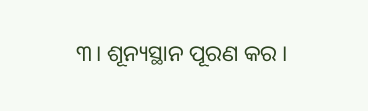୩। ଶୂନ୍ୟସ୍ଥାନ ପୂରଣ କର ।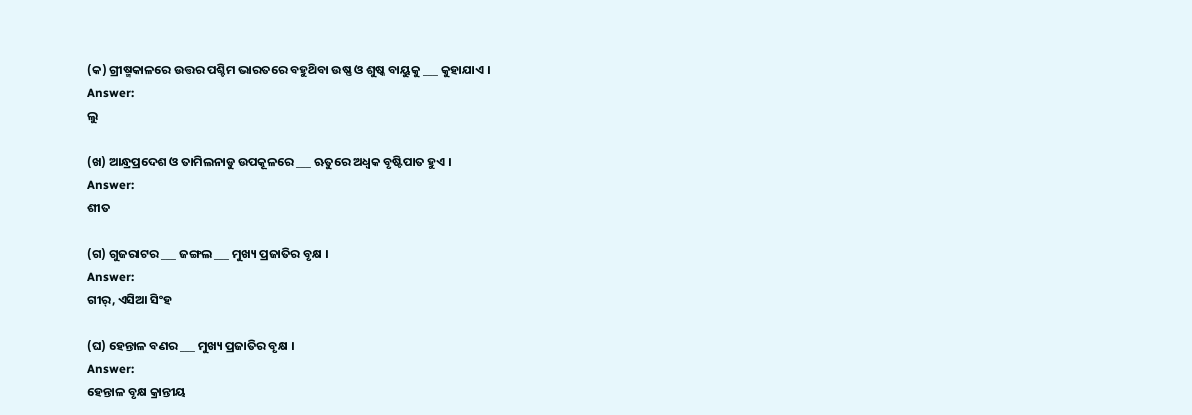(କ) ଗ୍ରୀଷ୍ମକାଳରେ ଉତ୍ତର ପଶ୍ଚିମ ଭାରତରେ ବହୁଥ‌ିବା ଉଷ୍ଣ ଓ ଶୁଷ୍କ ବାୟୁକୁ ___ କୁହାଯାଏ ।
Answer:
ଲୁ

(ଖ) ଆନ୍ଧ୍ରପ୍ରଦେଶ ଓ ତାମିଲନାଡୁ ଉପକୂଳରେ ___ ଋତୁରେ ଅଧ୍ବକ ବୃଷ୍ଟିପାତ ହୁଏ ।
Answer:
ଶୀତ

(ଗ) ଗୁଜରାଟର ___ ଜଙ୍ଗଲ ___ ମୁଖ୍ୟ ପ୍ରଜାତିର ବୃକ୍ଷ ।
Answer:
ଗୀର୍, ଏସିଆ ସିଂହ

(ଘ) ହେନ୍ତାଳ ବଣର ___ ମୁଖ୍ୟ ପ୍ରଜାତିର ବୃକ୍ଷ ।
Answer:
ହେନ୍ତାଳ ବୃକ୍ଷ କ୍ରାନ୍ତୀୟ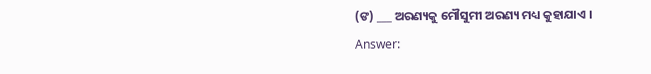(ଙ) ___ ଅରଣ୍ୟକୁ ମୌସୁମୀ ଅରଣ୍ୟ ମଧ୍ୟ କୁହାଯାଏ ।
Answer: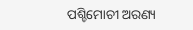ପଶ୍ଚିମୋଚୀ ଅରଣ୍ୟ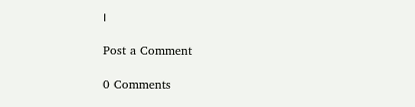।

Post a Comment

0 Comments